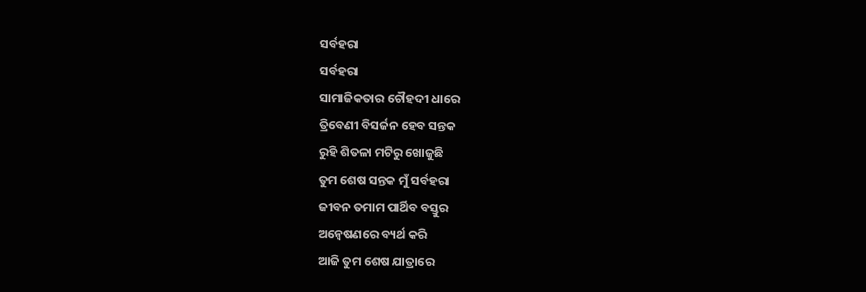ସର୍ବହରା
ସର୍ବହରା
ସାମାଜିକତାର ଚୌହଦୀ ଧାରେ
ତ୍ରିବେଣୀ ବିସର୍ଜନ ହେବ ସନ୍ତକ
ରୁହି ଶିତଳା ମଟିରୁ ଖୋଜୁଛି
ତୁମ ଶେଷ ସନ୍ତକ ମୁଁ ସର୍ବହରା
ଜୀବନ ତମାମ ପାର୍ଥିବ ବସ୍ତୁର
ଅନ୍ଵେଷଣରେ ବ୍ୟର୍ଥ କରି
ଆଜି ତୁମ ଶେଷ ଯାତ୍ରାରେ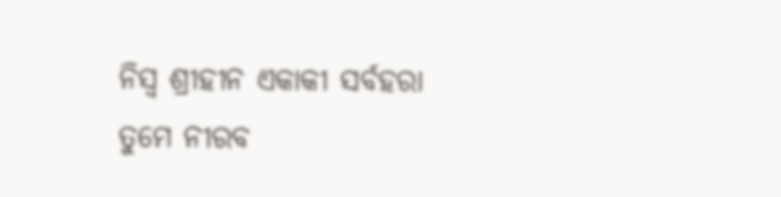ନିସ୍ୱ ଶ୍ରୀହୀନ ଏକାକୀ ସର୍ବହରା
ତୁମେ ନୀରବ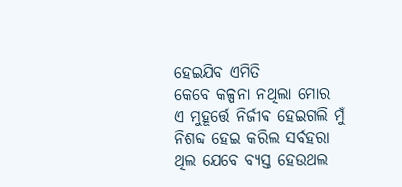ହେଇଯିବ ଏମିତି
କେବେ କଳ୍ପନା ନଥିଲା ମୋର
ଏ ମୁହୂର୍ତ୍ତେ ନିର୍ଜୀଵ ହେଇଗଲି ମୁଁ
ନିଶବ୍ଦ ହେଇ କରିଲ ସର୍ବହରା
ଥିଲ ଯେବେ ବ୍ୟସ୍ତ ହେଉଥଲ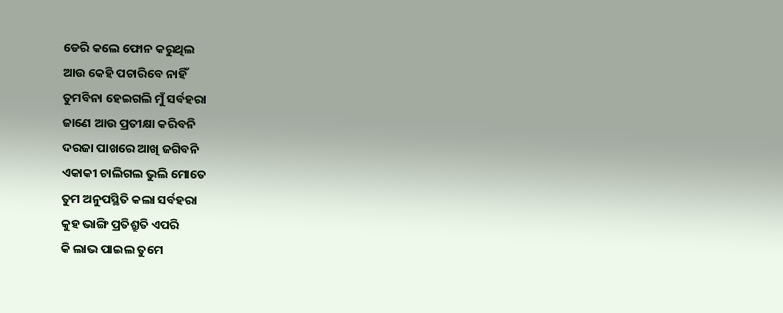ଡେରି କଲେ ଫୋନ କରୁଥିଲ
ଆଉ କେହି ପଚାରିବେ ନାହିଁ
ତୁମବିନା ହେଇଗଲି ମୁଁ ସର୍ବହରା
ଜାଣେ ଆଉ ପ୍ରତୀକ୍ଷା କରିବନି
ଦରଜା ପାଖରେ ଆଖି ଜଗିବନି
ଏକାକୀ ଚାଲିଗଲ ଭୁଲି ମୋତେ
ତୁମ ଅନୁପସ୍ଥିତି କଲା ସର୍ବହରା
କୁହ ଭାଙ୍ଗି ପ୍ରତିଶ୍ରୁତି ଏପରି
କି ଲାଭ ପାଇଲ ତୁମେ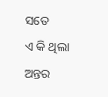ସତେ
ଏ କି ଥିଲା ଅନ୍ତର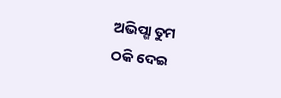ଅଭିପ୍ଶା ତୁମ
ଠକି ଦେଇ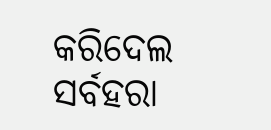କରିଦେଲ ସର୍ବହରା